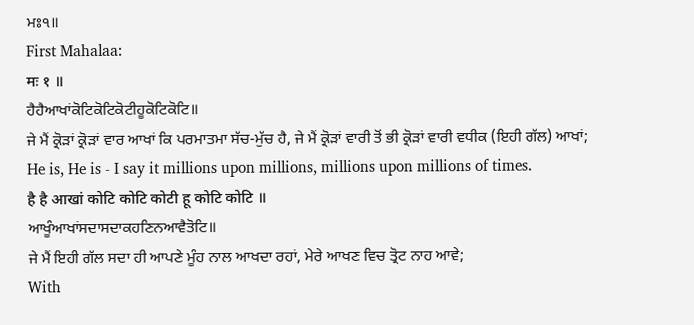ਮਃ੧॥
First Mahalaa:
मः १ ॥
ਹੈਹੈਆਖਾਂਕੋਟਿਕੋਟਿਕੋਟੀਹੂਕੋਟਿਕੋਟਿ॥
ਜੇ ਮੈਂ ਕ੍ਰੋੜਾਂ ਕ੍ਰੋੜਾਂ ਵਾਰ ਆਖਾਂ ਕਿ ਪਰਮਾਤਮਾ ਸੱਚ-ਮੁੱਚ ਹੈ, ਜੇ ਮੈਂ ਕ੍ਰੋੜਾਂ ਵਾਰੀ ਤੋਂ ਭੀ ਕ੍ਰੋੜਾਂ ਵਾਰੀ ਵਧੀਕ (ਇਹੀ ਗੱਲ) ਆਖਾਂ;
He is, He is - I say it millions upon millions, millions upon millions of times.
है है आखां कोटि कोटि कोटी हू कोटि कोटि ॥
ਆਖੂੰਆਖਾਂਸਦਾਸਦਾਕਹਣਿਨਆਵੈਤੋਟਿ॥
ਜੇ ਮੈਂ ਇਹੀ ਗੱਲ ਸਦਾ ਹੀ ਆਪਣੇ ਮੂੰਹ ਨਾਲ ਆਖਦਾ ਰਹਾਂ, ਮੇਰੇ ਆਖਣ ਵਿਚ ਤ੍ਰੋਟ ਨਾਹ ਆਵੇ;
With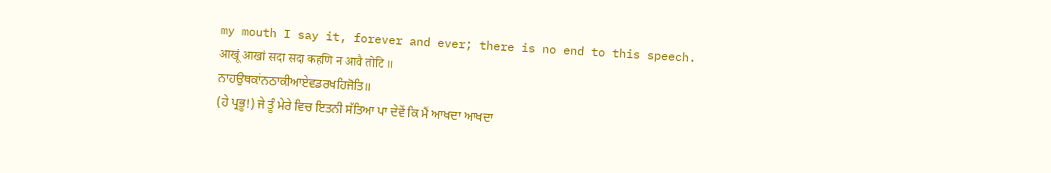my mouth I say it, forever and ever; there is no end to this speech.
आखूं आखां सदा सदा कहणि न आवै तोटि ॥
ਨਾਹਉਥਕਾਂਨਠਾਕੀਆਏਵਡਰਖਹਿਜੋਤਿ॥
(ਹੇ ਪ੍ਰਭੂ!) ਜੇ ਤੂੰ ਮੇਰੇ ਵਿਚ ਇਤਨੀ ਸੱਤਿਆ ਪਾ ਦੇਵੇਂ ਕਿ ਮੈਂ ਆਖਦਾ ਆਖਦਾ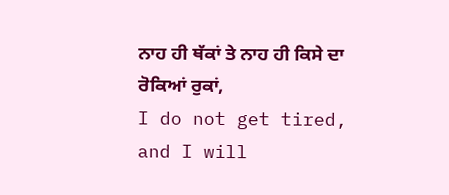ਨਾਹ ਹੀ ਥੱਕਾਂ ਤੇ ਨਾਹ ਹੀ ਕਿਸੇ ਦਾ ਰੋਕਿਆਂ ਰੁਕਾਂ,
I do not get tired, and I will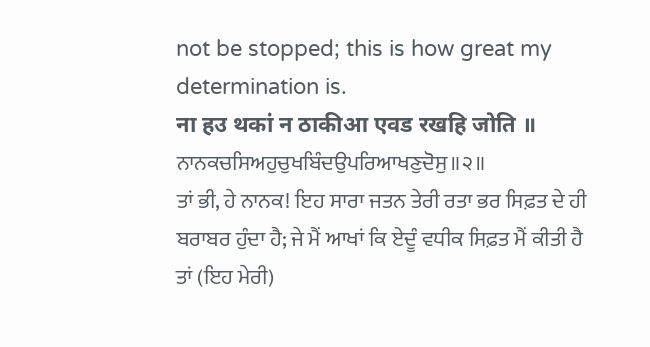not be stopped; this is how great my determination is.
ना हउ थकां न ठाकीआ एवड रखहि जोति ॥
ਨਾਨਕਚਸਿਅਹੁਚੁਖਬਿੰਦਉਪਰਿਆਖਣੁਦੋਸੁ॥੨॥
ਤਾਂ ਭੀ, ਹੇ ਨਾਨਕ! ਇਹ ਸਾਰਾ ਜਤਨ ਤੇਰੀ ਰਤਾ ਭਰ ਸਿਫ਼ਤ ਦੇ ਹੀ ਬਰਾਬਰ ਹੁੰਦਾ ਹੈ; ਜੇ ਮੈਂ ਆਖਾਂ ਕਿ ਏਦੂੰ ਵਧੀਕ ਸਿਫ਼ਤ ਮੈਂ ਕੀਤੀ ਹੈ ਤਾਂ (ਇਹ ਮੇਰੀ)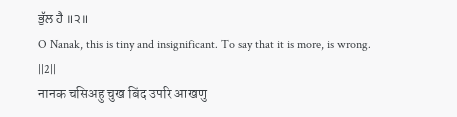ਭੁੱਲ ਹੈ ॥੨॥
O Nanak, this is tiny and insignificant. To say that it is more, is wrong. ||2||
नानक चसिअहु चुख बिंद उपरि आखणु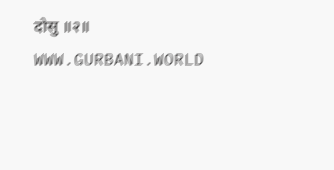दोसु ॥२॥
WWW.GURBANI.WORLD